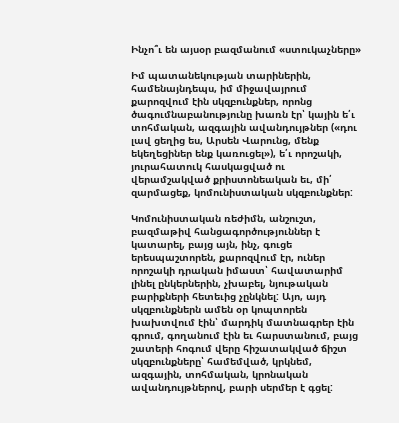Ինչո՞ւ են այսօր բազմանում «ստուկաչները»

Իմ պատանեկության տարիներին, համենայնդեպս, իմ միջավայրում քարոզվում էին սկզբունքներ, որոնց ծագումնաբանությունը խառն էր՝ կային ե՛ւ տոհմական, ազգային ավանդույթներ («դու լավ ցեղից ես, Արսեն Վարունց, մենք եկեղեցիներ ենք կառուցել»), ե՛ւ որոշակի, յուրահատուկ հասկացված ու վերամշակված քրիստոնեական եւ, մի՛ զարմացեք, կոմունիստական սկզբունքներ:

Կոմունիստական ռեժիմն, անշուշտ, բազմաթիվ հանցագործություններ է կատարել, բայց այն, ինչ, գուցե երեսպաշտորեն, քարոզվում էր, ուներ որոշակի դրական իմաստ՝ հավատարիմ լինել ընկերներին, չխաբել, նյութական բարիքների հետեւից չընկնել: Այո, այդ սկզբունքներն ամեն օր կոպտորեն խախտվում էին՝ մարդիկ մատնագրեր էին գրում, գողանում էին եւ հարստանում, բայց շատերի հոգում վերը հիշատակված ճիշտ սկզբունքները՝ համեմված, կրկնեմ, ազգային, տոհմական, կրոնական ավանդույթներով, բարի սերմեր է գցել: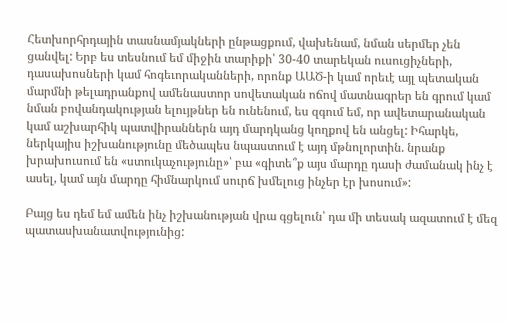Հետխորհրդային տասնամյակների ընթացքում, վախենամ, նման սերմեր չեն ցանվել: Երբ ես տեսնում եմ միջին տարիքի՝ 30-40 տարեկան ուսուցիչների, դասախոսների կամ հոգեւորականների, որոնք ԱԱԾ-ի կամ որեւէ այլ պետական մարմնի թելադրանքով ամենաստոր սովետական ոճով մատնագրեր են գրում կամ նման բովանդակության ելույթներ են ունենում, ես զգում եմ, որ ավետարանական կամ աշխարհիկ պատվիրաններն այդ մարդկանց կողքով են անցել: Իհարկե, ներկայիս իշխանությունը մեծապես նպաստում է այդ մթնոլորտին. նրանք խրախուսում են «ստուկաչությունը»՝ բա «գիտե՞ք այս մարդը դասի ժամանակ ինչ է ասել, կամ այն մարդը հիմնարկում սուրճ խմելուց ինչեր էր խոսում»:

Բայց ես դեմ եմ ամեն ինչ իշխանության վրա գցելուն՝ դա մի տեսակ ազատում է մեզ պատասխանատվությունից: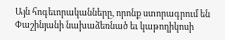Այն հոգեւորականները, որոնք ստորագրում են Փաշինյանի նախաձեռնած եւ կաթողիկոսի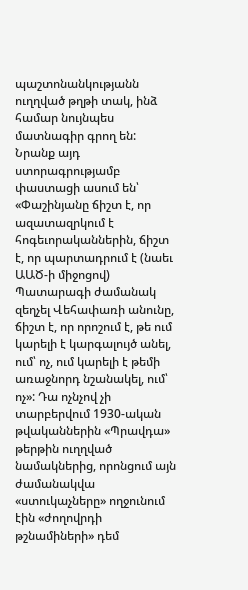պաշտոնանկությանն ուղղված թղթի տակ, ինձ համար նույնպես մատնագիր գրող են: Նրանք այդ ստորագրությամբ փաստացի ասում են՝ «Փաշինյանը ճիշտ է, որ ազատազրկում է հոգեւորականներին, ճիշտ է, որ պարտադրում է (նաեւ ԱԱԾ-ի միջոցով) Պատարագի ժամանակ զեղչել Վեհափառի անունը, ճիշտ է, որ որոշում է, թե ում կարելի է կարգալույծ անել, ում՝ ոչ, ում կարելի է թեմի առաջնորդ նշանակել, ում՝ ոչ»: Դա ոչնչով չի տարբերվում 1930-ական թվականներին «Պրավդա» թերթին ուղղված նամակներից, որոնցում այն ժամանակվա «ստուկաչները» ողջունում էին «ժողովրդի թշնամիների» դեմ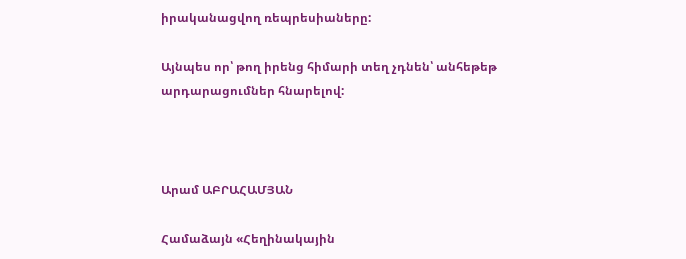իրականացվող ռեպրեսիաները:

Այնպես որ՝ թող իրենց հիմարի տեղ չդնեն՝ անհեթեթ արդարացումներ հնարելով:



Արամ ԱԲՐԱՀԱՄՅԱՆ

Համաձայն «Հեղինակային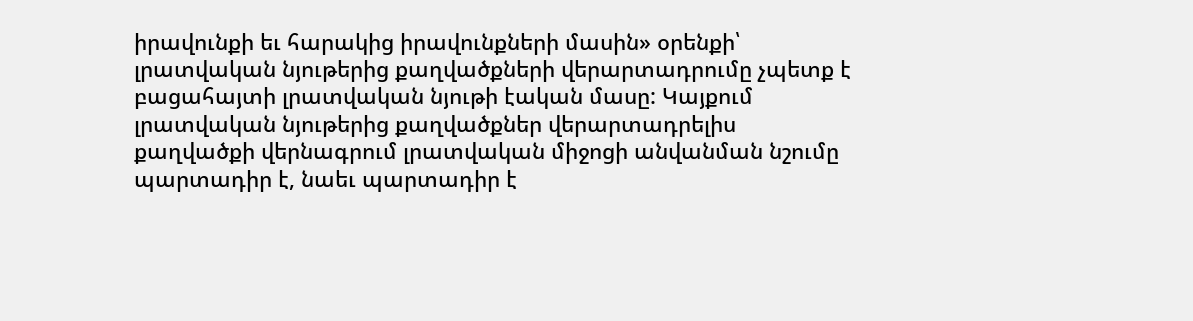իրավունքի եւ հարակից իրավունքների մասին» օրենքի՝ լրատվական նյութերից քաղվածքների վերարտադրումը չպետք է բացահայտի լրատվական նյութի էական մասը: Կայքում լրատվական նյութերից քաղվածքներ վերարտադրելիս քաղվածքի վերնագրում լրատվական միջոցի անվանման նշումը պարտադիր է, նաեւ պարտադիր է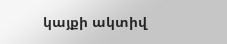կայքի ակտիվ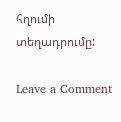հղումի տեղադրումը:

Leave a Comment